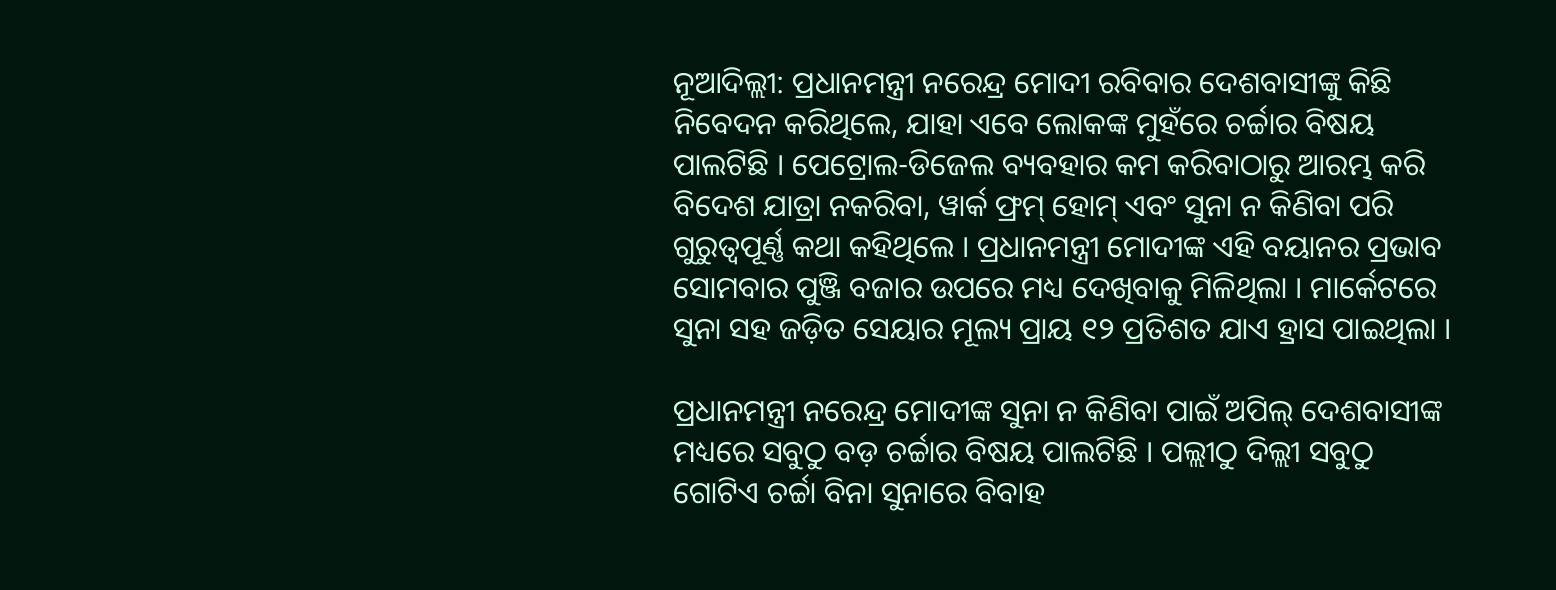ନୂଆଦିଲ୍ଲୀ: ପ୍ରଧାନମନ୍ତ୍ରୀ ନରେନ୍ଦ୍ର ମୋଦୀ ରବିବାର ଦେଶବାସୀଙ୍କୁ କିଛି ନିବେଦନ କରିଥିଲେ, ଯାହା ଏବେ ଲୋକଙ୍କ ମୁହଁରେ ଚର୍ଚ୍ଚାର ବିଷୟ ପାଲଟିଛି । ପେଟ୍ରୋଲ-ଡିଜେଲ ବ୍ୟବହାର କମ କରିବାଠାରୁ ଆରମ୍ଭ କରି ବିଦେଶ ଯାତ୍ରା ନକରିବା, ୱାର୍କ ଫ୍ରମ୍ ହୋମ୍ ଏବଂ ସୁନା ନ କିଣିବା ପରି ଗୁରୁତ୍ୱପୂର୍ଣ୍ଣ କଥା କହିଥିଲେ । ପ୍ରଧାନମନ୍ତ୍ରୀ ମୋଦୀଙ୍କ ଏହି ବୟାନର ପ୍ରଭାବ ସୋମବାର ପୁଞ୍ଜି ବଜାର ଉପରେ ମଧ୍ୟ ଦେଖିବାକୁ ମିଳିଥିଲା । ମାର୍କେଟରେ ସୁନା ସହ ଜଡ଼ିତ ସେୟାର ମୂଲ୍ୟ ପ୍ରାୟ ୧୨ ପ୍ରତିଶତ ଯାଏ ହ୍ରାସ ପାଇଥିଲା ।

ପ୍ରଧାନମନ୍ତ୍ରୀ ନରେନ୍ଦ୍ର ମୋଦୀଙ୍କ ସୁନା ନ କିଣିବା ପାଇଁ ଅପିଲ୍ ଦେଶବାସୀଙ୍କ ମଧ୍ୟରେ ସବୁଠୁ ବଡ଼ ଚର୍ଚ୍ଚାର ବିଷୟ ପାଲଟିଛି । ପଲ୍ଲୀଠୁ ଦିଲ୍ଲୀ ସବୁଠୁ ଗୋଟିଏ ଚର୍ଚ୍ଚା ବିନା ସୁନାରେ ବିବାହ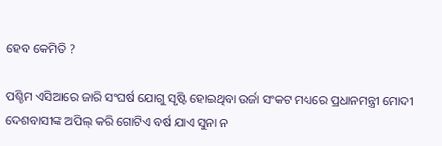ହେବ କେମିତି ?

ପଶ୍ଚିମ ଏସିଆରେ ଜାରି ସଂଘର୍ଷ ଯୋଗୁ ସୃଷ୍ଟି ହୋଇଥିବା ଉର୍ଜା ସଂକଟ ମଧ୍ୟରେ ପ୍ରଧାନମନ୍ତ୍ରୀ ମୋଦୀ ଦେଶବାସୀଙ୍କ ଅପିଲ୍ କରି ଗୋଟିଏ ବର୍ଷ ଯାଏ ସୁନା ନ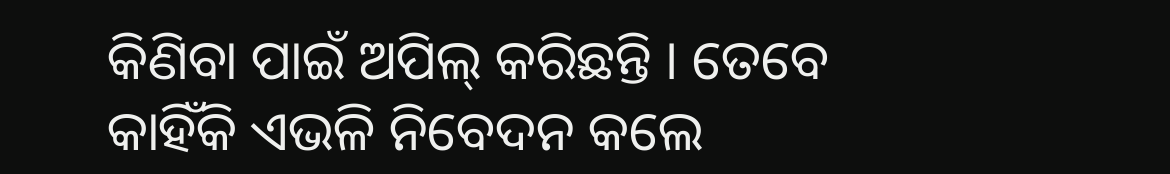କିଣିବା ପାଇଁ ଅପିଲ୍ କରିଛନ୍ତି । ତେବେ କାହିଁକି ଏଭଳି ନିବେଦନ କଲେ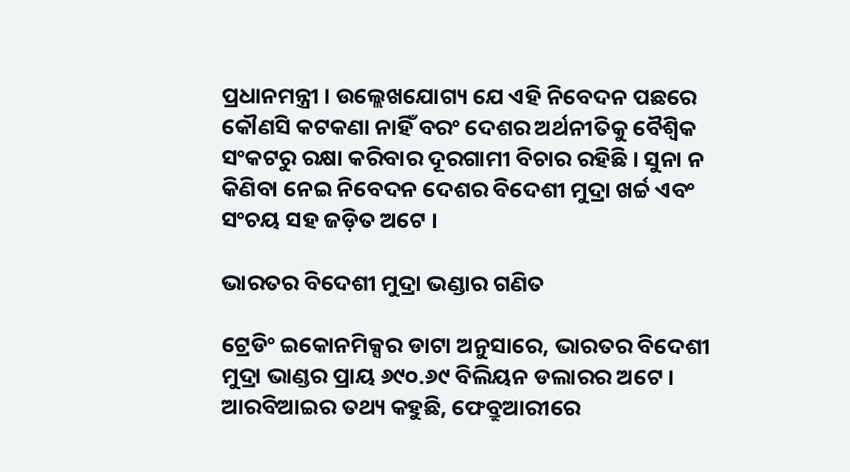ପ୍ରଧାନମନ୍ତ୍ରୀ । ଉଲ୍ଲେଖଯୋଗ୍ୟ ଯେ ଏହି ନିବେଦନ ପଛରେ କୌଣସି କଟକଣା ନାହିଁ ବରଂ ଦେଶର ଅର୍ଥନୀତିକୁ ବୈଶ୍ୱିକ ସଂକଟରୁ ରକ୍ଷା କରିବାର ଦୂରଗାମୀ ବିଚାର ରହିଛି । ସୁନା ନ କିଣିବା ନେଇ ନିବେଦନ ଦେଶର ବିଦେଶୀ ମୁଦ୍ରା ଖର୍ଚ୍ଚ ଏବଂ ସଂଚୟ ସହ ଜଡ଼ିତ ଅଟେ ।

ଭାରତର ବିଦେଶୀ ମୁଦ୍ରା ଭଣ୍ଡାର ଗଣିତ

ଟ୍ରେଡିଂ ଇକୋନମିକ୍ସର ଡାଟା ଅନୁସାରେ, ଭାରତର ବିଦେଶୀ ମୁଦ୍ରା ଭାଣ୍ଡର ପ୍ରାୟ ୬୯୦.୬୯ ବିଲିୟନ ଡଲାରର ଅଟେ । ଆରବିଆଇର ତଥ୍ୟ କହୁଛି, ଫେବ୍ରୁଆରୀରେ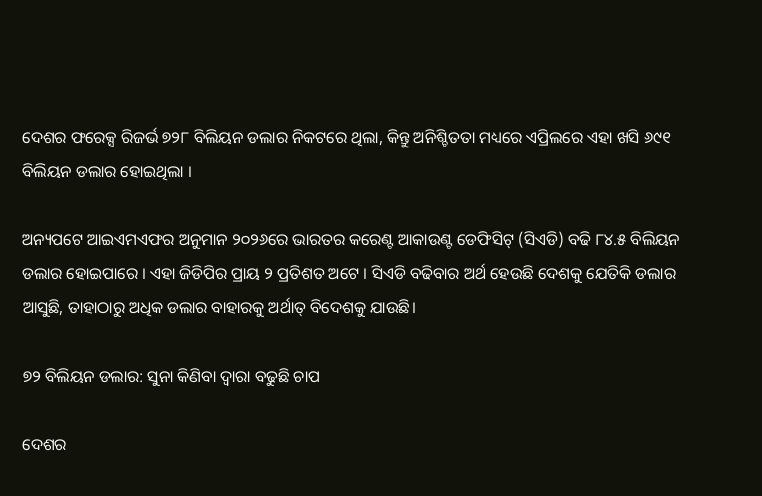ଦେଶର ଫରେକ୍ସ ରିଜର୍ଭ ୭୨୮ ବିଲିୟନ ଡଲାର ନିକଟରେ ଥିଲା, କିନ୍ତୁ ଅନିଶ୍ଚିତତା ମଧ୍ୟରେ ଏପ୍ରିଲରେ ଏହା ଖସି ୬୯୧ ବିଲିୟନ ଡଲାର ହୋଇଥିଲା ।

ଅନ୍ୟପଟେ ଆଇଏମଏଫର ଅନୁମାନ ୨୦୨୬ରେ ଭାରତର କରେଣ୍ଟ ଆକାଉଣ୍ଟ ଡେଫିସିଟ୍ (ସିଏଡି) ବଢି ୮୪.୫ ବିଲିୟନ ଡଲାର ହୋଇପାରେ । ଏହା ଜିଡିପିର ପ୍ରାୟ ୨ ପ୍ରତିଶତ ଅଟେ । ସିଏଡି ବଢିବାର ଅର୍ଥ ହେଉଛି ଦେଶକୁ ଯେତିକି ଡଲାର ଆସୁଛି, ତାହାଠାରୁ ଅଧିକ ଡଲାର ବାହାରକୁ ଅର୍ଥାତ୍ ବିଦେଶକୁ ଯାଉଛି।

୭୨ ବିଲିୟନ ଡଲାର: ସୁନା କିଣିବା ଦ୍ୱାରା ବଢୁଛି ଚାପ

ଦେଶର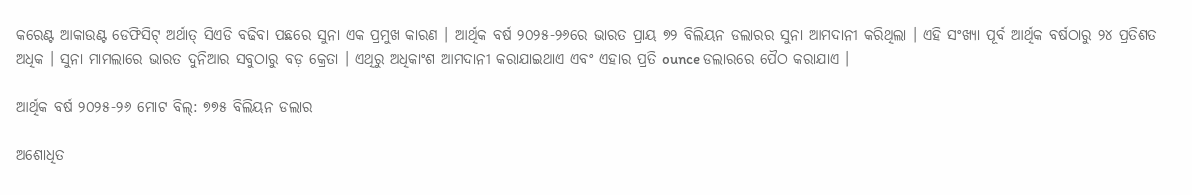କରେଣ୍ଟ ଆକାଉଣ୍ଟ ଡେଫିସିଟ୍ ଅର୍ଥାତ୍ ସିଏଡି ବଢିବା ପଛରେ ସୁନା ଏକ ପ୍ରମୁଖ କାରଣ । ଆର୍ଥିକ ବର୍ଷ ୨୦୨୫-୨୬ରେ ଭାରତ ପ୍ରାୟ ୭୨ ବିଲିୟନ ଡଲାରର ସୁନା ଆମଦାନୀ କରିଥିଲା । ଏହି ସଂଖ୍ୟା ପୂର୍ବ ଆର୍ଥିକ ବର୍ଷଠାରୁ ୨୪ ପ୍ରତିଶତ ଅଧିକ । ସୁନା ମାମଲାରେ ଭାରତ ଦୁନିଆର ସବୁଠାରୁ ବଡ଼ କ୍ରେତା । ଏଥିରୁ ଅଧିକାଂଶ ଆମଦାନୀ କରାଯାଇଥାଏ ଏବଂ ଏହାର ପ୍ରତି ounce ଡଲାରରେ ପୈଠ କରାଯାଏ ।

ଆର୍ଥିକ ବର୍ଷ ୨୦୨୫-୨୬ ମୋଟ ବିଲ୍: ୭୭୫ ବିଲିୟନ ଡଲାର

ଅଶୋଧିତ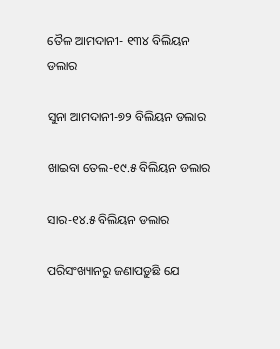ତୈଳ ଆମଦାନୀ- ୧୩୪ ବିଲିୟନ ଡଲାର

ସୁନା ଆମଦାନୀ-୭୨ ବିଲିୟନ ଡଲାର

ଖାଇବା ତେଲ-୧୯.୫ ବିଲିୟନ ଡଲାର

ସାର-୧୪.୫ ବିଲିୟନ ଡଲାର

ପରିସଂଖ୍ୟାନରୁ ଜଣାପଡ଼ୁଛି ଯେ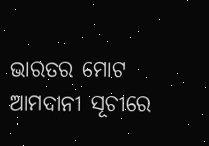ଭାରତର ମୋଟ ଆମଦାନୀ ସୂଚୀରେ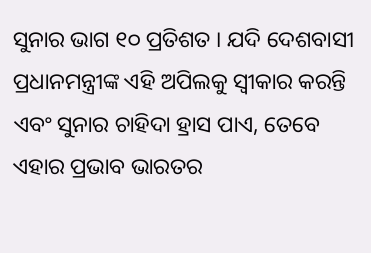ସୁନାର ଭାଗ ୧୦ ପ୍ରତିଶତ । ଯଦି ଦେଶବାସୀ ପ୍ରଧାନମନ୍ତ୍ରୀଙ୍କ ଏହି ଅପିଲକୁ ସ୍ୱୀକାର କରନ୍ତି ଏବଂ ସୁନାର ଚାହିଦା ହ୍ରାସ ପାଏ, ତେବେ ଏହାର ପ୍ରଭାବ ଭାରତର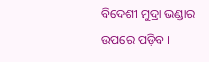ବିଦେଶୀ ମୁଦ୍ରା ଭଣ୍ଡାର ଉପରେ ପଡ଼ିବ ।